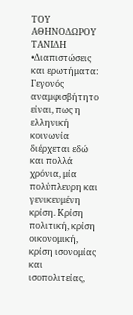ΤΟΥ ΑΘΗΝΟΔΩΡΟΥ ΤΑΝΙΔΗ
•Διαπιστώσεις και ερωτήματα:
Γεγονός αναμφισβήτητο είναι, πως η ελληνική κοινωνία διέρχεται εδώ και πολλά χρόνια, μία πολύπλευρη και γενικευμένη κρίση. Κρίση πολιτική, κρίση οικονομική, κρίση ισονομίας και ισοπολιτείας,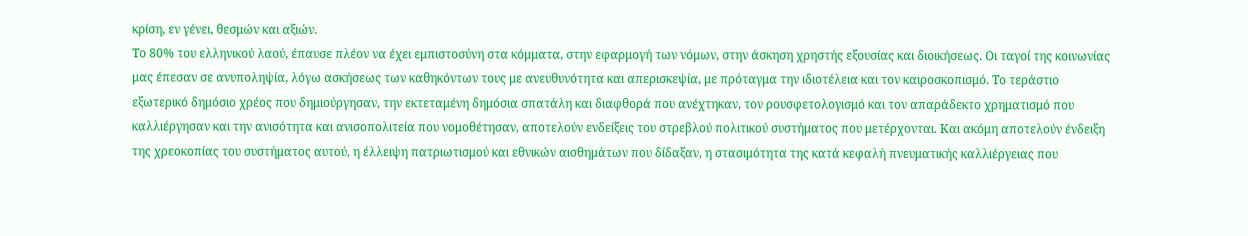κρίση, εν γένει, θεσμών και αξιών.
Το 80% του ελληνικού λαού, έπαυσε πλέον να έχει εμπιστοσύνη στα κόμματα, στην εφαρμογή των νόμων, στην άσκηση χρηστής εξουσίας και διοικήσεως. Οι ταγοί της κοινωνίας μας έπεσαν σε ανυποληψία, λόγω ασκήσεως των καθηκόντων τους με ανευθυνότητα και απερισκεψία, με πρόταγμα την ιδιοτέλεια και τον καιροσκοπισμό. Το τεράστιο εξωτερικό δημόσιο χρέος που δημιούργησαν, την εκτεταμένη δημόσια σπατάλη και διαφθορά που ανέχτηκαν, τον ρουσφετολογισμό και τον απαράδεκτο χρηματισμό που καλλιέργησαν και την ανισότητα και ανισοπολιτεία που νομοθέτησαν, αποτελούν ενδείξεις του στρεβλού πολιτικού συστήματος που μετέρχονται. Και ακόμη αποτελούν ένδειξη της χρεοκοπίας του συστήματος αυτού, η έλλειψη πατριωτισμού και εθνικών αισθημάτων που δίδαξαν, η στασιμότητα της κατά κεφαλή πνευματικής καλλιέργειας που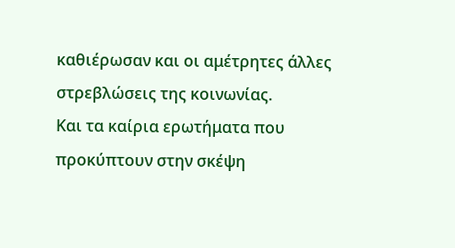καθιέρωσαν και οι αμέτρητες άλλες στρεβλώσεις της κοινωνίας.
Και τα καίρια ερωτήματα που προκύπτουν στην σκέψη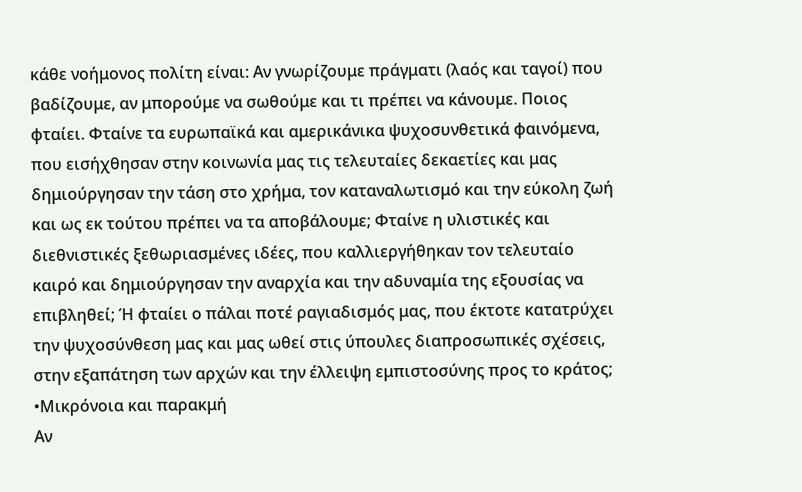κάθε νοήμονος πολίτη είναι: Αν γνωρίζουμε πράγματι (λαός και ταγοί) που βαδίζουμε, αν μπορούμε να σωθούμε και τι πρέπει να κάνουμε. Ποιος φταίει. Φταίνε τα ευρωπαϊκά και αμερικάνικα ψυχοσυνθετικά φαινόμενα, που εισήχθησαν στην κοινωνία μας τις τελευταίες δεκαετίες και μας δημιούργησαν την τάση στο χρήμα, τον καταναλωτισμό και την εύκολη ζωή και ως εκ τούτου πρέπει να τα αποβάλουμε; Φταίνε η υλιστικές και διεθνιστικές ξεθωριασμένες ιδέες, που καλλιεργήθηκαν τον τελευταίο καιρό και δημιούργησαν την αναρχία και την αδυναμία της εξουσίας να επιβληθεί; Ή φταίει ο πάλαι ποτέ ραγιαδισμός μας, που έκτοτε κατατρύχει την ψυχοσύνθεση μας και μας ωθεί στις ύπουλες διαπροσωπικές σχέσεις, στην εξαπάτηση των αρχών και την έλλειψη εμπιστοσύνης προς το κράτος;
•Μικρόνοια και παρακμή
Αν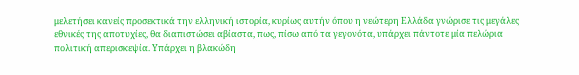μελετήσει κανείς προσεκτικά την ελληνική ιστορία, κυρίως αυτήν όπου η νεώτερη Ελλάδα γνώρισε τις μεγάλες εθνικές της αποτυχίες, θα διαπιστώσει αβίαστα, πως, πίσω από τα γεγονότα, υπάρχει πάντοτε μία πελώρια πολιτική απερισκεψία. Υπάρχει η βλακώδη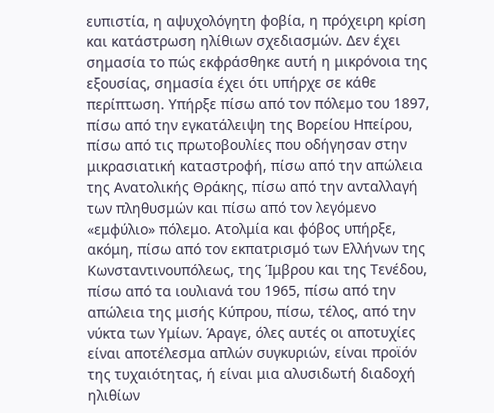ευπιστία, η αψυχολόγητη φοβία, η πρόχειρη κρίση και κατάστρωση ηλίθιων σχεδιασμών. Δεν έχει σημασία το πώς εκφράσθηκε αυτή η μικρόνοια της εξουσίας, σημασία έχει ότι υπήρχε σε κάθε περίπτωση. Υπήρξε πίσω από τον πόλεμο του 1897, πίσω από την εγκατάλειψη της Βορείου Ηπείρου, πίσω από τις πρωτοβουλίες που οδήγησαν στην μικρασιατική καταστροφή, πίσω από την απώλεια της Ανατολικής Θράκης, πίσω από την ανταλλαγή των πληθυσμών και πίσω από τον λεγόμενο «εμφύλιο» πόλεμο. Ατολμία και φόβος υπήρξε, ακόμη, πίσω από τον εκπατρισμό των Ελλήνων της Κωνσταντινουπόλεως, της Ίμβρου και της Τενέδου, πίσω από τα ιουλιανά του 1965, πίσω από την απώλεια της μισής Κύπρου, πίσω, τέλος, από την νύκτα των Υμίων. Άραγε, όλες αυτές οι αποτυχίες είναι αποτέλεσμα απλών συγκυριών, είναι προϊόν της τυχαιότητας, ή είναι μια αλυσιδωτή διαδοχή ηλιθίων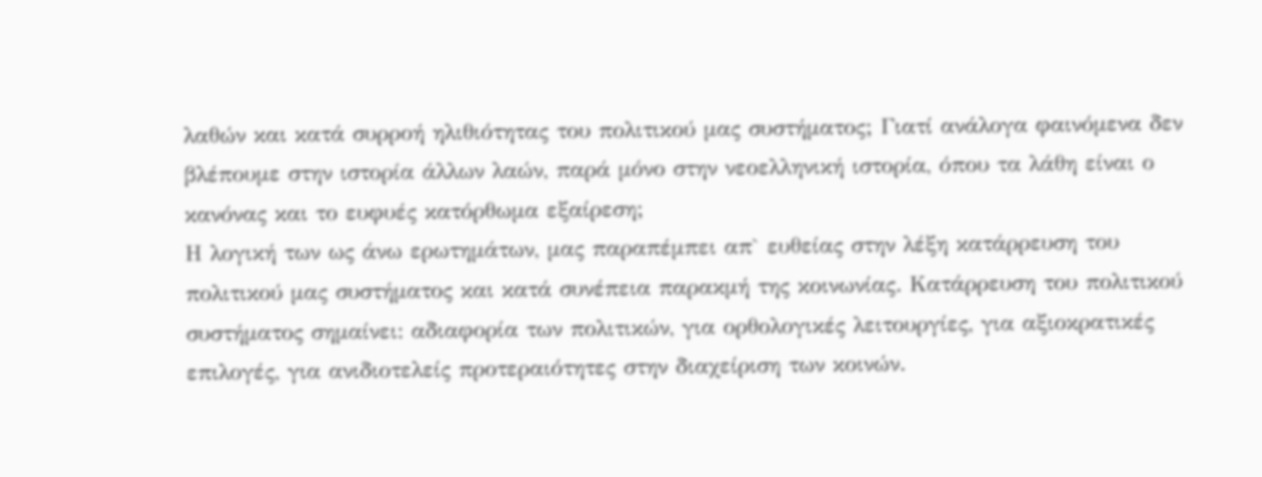λαθών και κατά συρροή ηλιθιότητας του πολιτικού μας συστήματος; Γιατί ανάλογα φαινόμενα δεν βλέπουμε στην ιστορία άλλων λαών, παρά μόνο στην νεοελληνική ιστορία, όπου τα λάθη είναι ο κανόνας και το ευφυές κατόρθωμα εξαίρεση;
Η λογική των ως άνω ερωτημάτων, μας παραπέμπει απ` ευθείας στην λέξη κατάρρευση του πολιτικού μας συστήματος και κατά συνέπεια παρακμή της κοινωνίας. Κατάρρευση του πολιτικού συστήματος σημαίνει: αδιαφορία των πολιτικών, για ορθολογικές λειτουργίες, για αξιοκρατικές επιλογές, για ανιδιοτελείς προτεραιότητες στην διαχείριση των κοινών.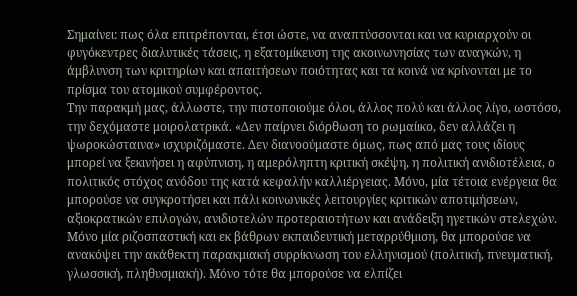Σημαίνει: πως όλα επιτρέπονται, έτσι ώστε, να αναπτύσσονται και να κυριαρχούν οι φυγόκεντρες διαλυτικές τάσεις, η εξατομίκευση της ακοινωνησίας των αναγκών, η άμβλυνση των κριτηρίων και απαιτήσεων ποιότητας και τα κοινά να κρίνονται με το πρίσμα του ατομικού συμφέροντος.
Την παρακμή μας, άλλωστε, την πιστοποιούμε όλοι, άλλος πολύ και άλλος λίγο, ωστόσο, την δεχόμαστε μοιρολατρικά. «Δεν παίρνει διόρθωση το ρωμαίικο, δεν αλλάζει η ψωροκώσταινα» ισχυριζόμαστε. Δεν διανοούμαστε όμως, πως από μας τους ιδίους μπορεί να ξεκινήσει η αφύπνιση, η αμερόληπτη κριτική σκέψη, η πολιτική ανιδιοτέλεια, ο πολιτικός στόχος ανόδου της κατά κεφαλήν καλλιέργειας. Μόνο, μία τέτοια ενέργεια θα μπορούσε να συγκροτήσει και πάλι κοινωνικές λειτουργίες κριτικών αποτιμήσεων, αξιοκρατικών επιλογών, ανιδιοτελών προτεραιοτήτων και ανάδειξη ηγετικών στελεχών. Μόνο μία ριζοσπαστική και εκ βάθρων εκπαιδευτική μεταρρύθμιση, θα μπορούσε να ανακόψει την ακάθεκτη παρακμιακή συρρίκνωση του ελληνισμού (πολιτική, πνευματική, γλωσσική, πληθυσμιακή). Μόνο τότε θα μπορούσε να ελπίζει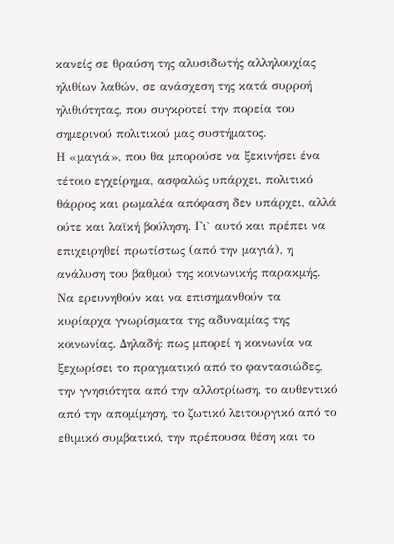κανείς σε θραύση της αλυσιδωτής αλληλουχίας ηλιθίων λαθών, σε ανάσχεση της κατά συρροή ηλιθιότητας, που συγκροτεί την πορεία του σημερινού πολιτικού μας συστήματος.
Η «μαγιά», που θα μπορούσε να ξεκινήσει ένα τέτοιο εγχείρημα, ασφαλώς υπάρχει, πολιτικό θάρρος και ρωμαλέα απόφαση δεν υπάρχει, αλλά ούτε και λαϊκή βούληση. Γι` αυτό και πρέπει να επιχειρηθεί πρωτίστως (από την μαγιά), η ανάλυση του βαθμού της κοινωνικής παρακμής. Να ερευνηθούν και να επισημανθούν τα κυρίαρχα γνωρίσματα της αδυναμίας της κοινωνίας. Δηλαδή: πως μπορεί η κοινωνία να ξεχωρίσει το πραγματικό από το φαντασιώδες, την γνησιότητα από την αλλοτρίωση, το αυθεντικό από την απομίμηση, το ζωτικό λειτουργικό από το εθιμικό συμβατικό, την πρέπουσα θέση και το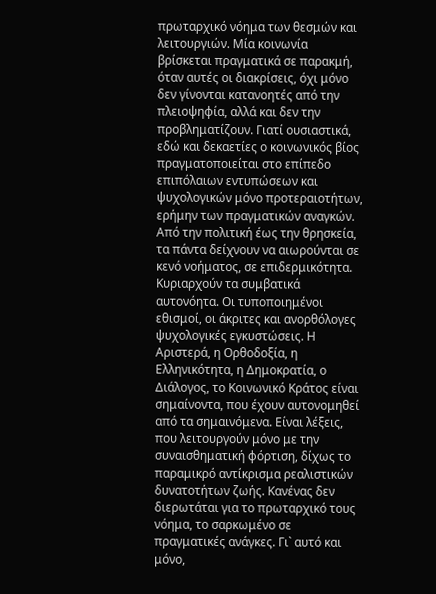πρωταρχικό νόημα των θεσμών και λειτουργιών. Μία κοινωνία βρίσκεται πραγματικά σε παρακμή, όταν αυτές οι διακρίσεις, όχι μόνο δεν γίνονται κατανοητές από την πλειοψηφία, αλλά και δεν την προβληματίζουν. Γιατί ουσιαστικά, εδώ και δεκαετίες ο κοινωνικός βίος πραγματοποιείται στο επίπεδο επιπόλαιων εντυπώσεων και ψυχολογικών μόνο προτεραιοτήτων, ερήμην των πραγματικών αναγκών. Από την πολιτική έως την θρησκεία, τα πάντα δείχνουν να αιωρούνται σε κενό νοήματος, σε επιδερμικότητα. Κυριαρχούν τα συμβατικά αυτονόητα. Οι τυποποιημένοι εθισμοί, οι άκριτες και ανορθόλογες ψυχολογικές εγκυστώσεις. Η Αριστερά, η Ορθοδοξία, η Ελληνικότητα, η Δημοκρατία, ο Διάλογος, το Κοινωνικό Κράτος είναι σημαίνοντα, που έχουν αυτονομηθεί από τα σημαινόμενα. Είναι λέξεις, που λειτουργούν μόνο με την συναισθηματική φόρτιση, δίχως το παραμικρό αντίκρισμα ρεαλιστικών δυνατοτήτων ζωής. Κανένας δεν διερωτάται για το πρωταρχικό τους νόημα, το σαρκωμένο σε πραγματικές ανάγκες. Γι` αυτό και μόνο,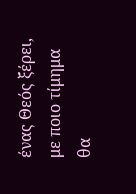ένας Θεός ξέρει, με ποιο τίμημα θα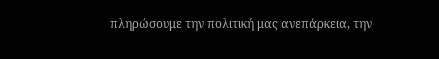πληρώσουμε την πολιτική μας ανεπάρκεια, την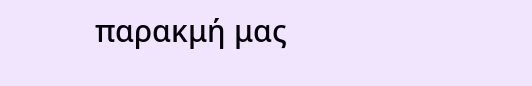παρακμή μας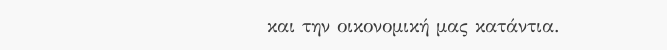και την οικονομική μας κατάντια.